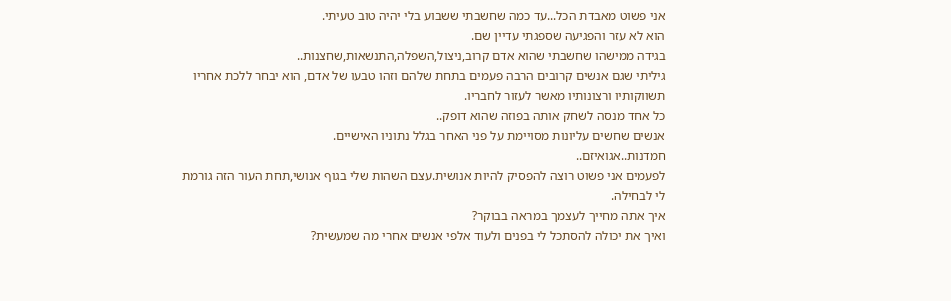אני פשוט מאבדת הכל...עד כמה שחשבתי ששבוע בלי יהיה טוב טעיתי.
הוא לא עזר והפגיעה שספגתי עדיין שם.
בגידה ממישהו שחשבתי שהוא אדם קרוב,ניצול,השפלה,התנשאות,שחצנות..
גיליתי שגם אנשים קרובים הרבה פעמים בתחת שלהם וזהו טבעו של אדם, הוא יבחר ללכת אחריו תשווקותיו ורצונותיו מאשר לעזור לחבריו.
כל אחד מנסה לשחק אותה בפוזה שהוא דופק..
אנשים שחשים עליונות מסויימת על פני האחר בגלל נתוניו האישיים.
חמדנות..אגואיזם..
לפעמים אני פשוט רוצה להפסיק להיות אנושית.עצם השהות שלי בגוף אנושי,תחת העור הזה גורמת לי לבחילה.
איך אתה מחייך לעצמך במראה בבוקר?
ואיך את יכולה להסתכל לי בפנים ולעוד אלפי אנשים אחרי מה שמעשית?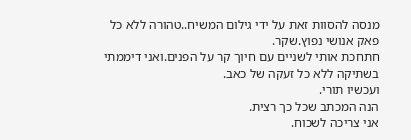מנסה להסוות זאת על ידי גילום המשיח..טהורה ללא כל פאק אנושי נפוץ.שקר.
חתחכת אותי לשניים עם חיוך קר על הפנים.ואני דיממתי בשתיקה ללא כל זעקה של כאב.
ועכשיו תורי.
הנה המכתב שכל כך רצית.
אני צריכה לשכוח.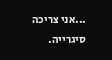...אני צריכה סיגרייה.